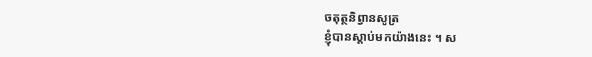ចតុត្ថនិព្វានសូត្រ
ខ្ញុំបានស្តាប់មកយ៉ាងនេះ ។ ស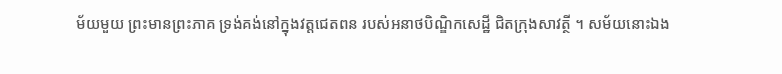ម័យមួយ ព្រះមានព្រះភាគ ទ្រង់គង់នៅក្នុងវត្តជេតពន របស់អនាថបិណ្ឌិកសេដ្ឋី ជិតក្រុងសាវត្ថី ។ សម័យនោះឯង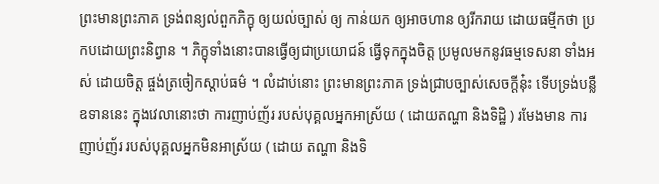ព្រះមានព្រះភាគ ទ្រង់ពន្យល់ពួកភិក្ខុ ឲ្យយល់ច្បាស់ ឲ្យ កាន់យក ឲ្យអាចហាន ឲ្យរីករាយ ដោយធម្មីកថា ប្រកបដោយព្រះនិព្វាន ។ ភិក្ខុទាំងនោះបានធ្វើឲ្យជាប្រយោជន៍ ធ្វើទុកក្នុងចិត្ត ប្រមូលមកនូវធម្មទេសនា ទាំងអស់ ដោយចិត្ត ផ្ចង់ត្រចៀកស្តាប់ធម៌ ។ លំដាប់នោះ ព្រះមានព្រះភាគ ទ្រង់ជ្រាបច្បាស់សេចក្តីនុ៎ះ ទើបទ្រង់បន្លឺឧទាននេះ ក្នុងវេលានោះថា ការញាប់ញ័រ របស់បុគ្គលអ្នកអាស្រ័យ ( ដោយតណ្ហា និងទិដ្ឋិ ) រមែងមាន ការញាប់ញ័រ របស់បុគ្គលអ្នកមិនអាស្រ័យ ( ដោយ តណ្ហា និងទិ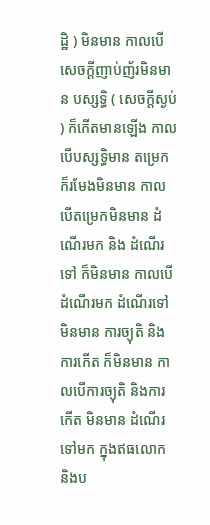ដ្ឋិ ) មិនមាន កាលបើសេចក្តីញាប់ញ័រមិនមាន បស្សទ្ធិ ( សេចក្តីស្ងប់ ) ក៏កើតមានឡើង កាលបើបស្សទ្ធិមាន តម្រេកក៏រមែងមិនមាន កាលបើតម្រេកមិនមាន ដំណើរមក និង ដំណើរទៅ ក៏មិនមាន កាលបើដំណើរមក ដំណើរទៅមិនមាន ការច្យុតិ និងការកើត ក៏មិនមាន កាលបើការច្យុតិ និងការកើត មិនមាន ដំណើរទៅមក ក្នុងឥធលោក និងប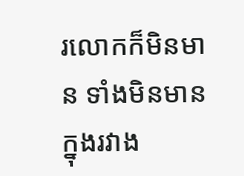រលោកក៏មិនមាន ទាំងមិនមានក្នុងរវាង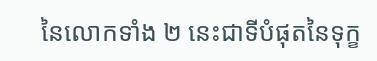នៃលោកទាំង ២ នេះជាទីបំផុតនៃទុក្ខ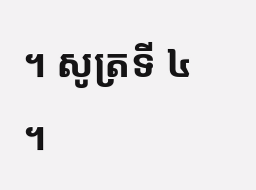។ សូត្រទី ៤ ។